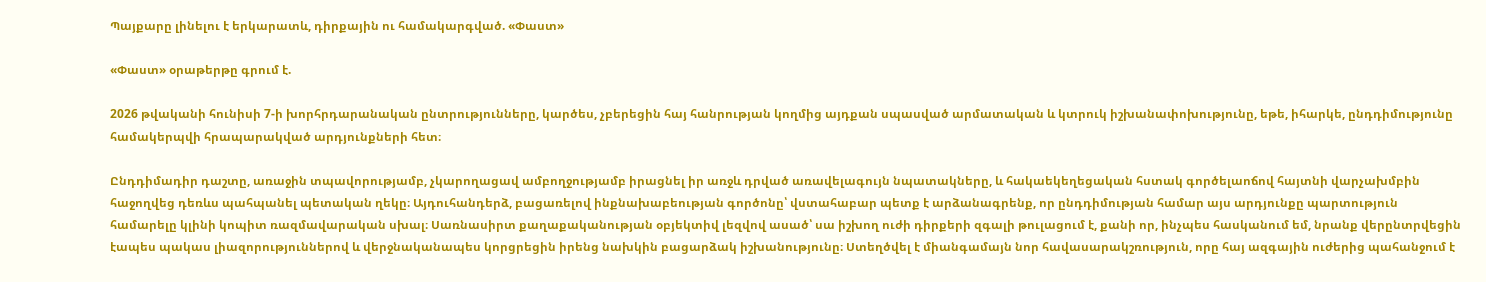Պայքարը լինելու է երկարատև, դիրքային ու համակարգված. «Փաստ»

«Փաստ» օրաթերթը գրում է.

2026 թվականի հունիսի 7-ի խորհրդարանական ընտրությունները, կարծես, չբերեցին հայ հանրության կողմից այդքան սպասված արմատական և կտրուկ իշխանափոխությունը, եթե, իհարկե, ընդդիմությունը համակերպվի հրապարակված արդյունքների հետ։

Ընդդիմադիր դաշտը, առաջին տպավորությամբ, չկարողացավ ամբողջությամբ իրացնել իր առջև դրված առավելագույն նպատակները, և հակաեկեղեցական հստակ գործելաոճով հայտնի վարչախմբին հաջողվեց դեռևս պահպանել պետական ղեկը։ Այդուհանդերձ, բացառելով ինքնախաբեության գործոնը՝ վստահաբար պետք է արձանագրենք, որ ընդդիմության համար այս արդյունքը պարտություն համարելը կլինի կոպիտ ռազմավարական սխալ։ Սառնասիրտ քաղաքականության օբյեկտիվ լեզվով ասած՝ սա իշխող ուժի դիրքերի զգալի թուլացում է, քանի որ, ինչպես հասկանում եմ, նրանք վերընտրվեցին էապես պակաս լիազորություններով և վերջնականապես կորցրեցին իրենց նախկին բացարձակ իշխանությունը։ Ստեղծվել է միանգամայն նոր հավասարակշռություն, որը հայ ազգային ուժերից պահանջում է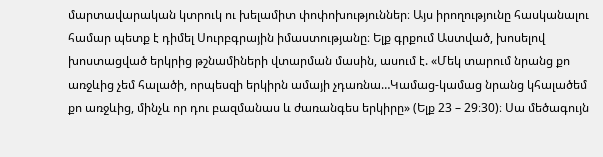մարտավարական կտրուկ ու խելամիտ փոփոխություններ։ Այս իրողությունը հասկանալու համար պետք է դիմել Սուրբգրային իմաստությանը։ Ելք գրքում Աստված, խոսելով խոստացված երկրից թշնամիների վտարման մասին, ասում է. «Մեկ տարում նրանց քո առջևից չեմ հալածի, որպեսզի երկիրն ամայի չդառնա…Կամաց-կամաց նրանց կհալածեմ քո առջևից, մինչև որ դու բազմանաս և ժառանգես երկիրը» (Ելք 23 – 29։30)։ Սա մեծագույն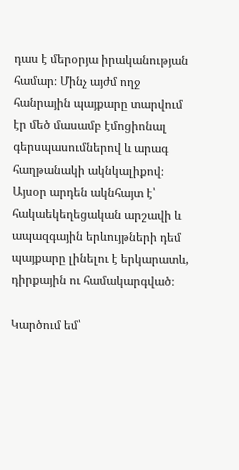դաս է մերօրյա իրականության համար։ Մինչ այժմ ողջ հանրային պայքարը տարվում էր մեծ մասամբ էմոցիոնալ գերսպասումներով և արագ հաղթանակի ակնկալիքով։ Այսօր արդեն ակնհայտ է՝ հակաեկեղեցական արշավի և ապազգային երևույթների դեմ պայքարը լինելու է երկարատև, դիրքային ու համակարգված։

Կարծում եմ՝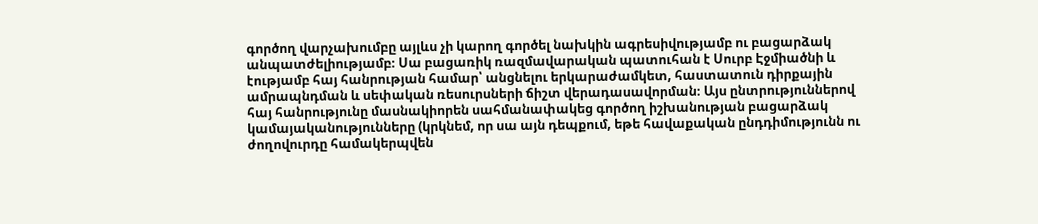գործող վարչախումբը այլևս չի կարող գործել նախկին ագրեսիվությամբ ու բացարձակ անպատժելիությամբ։ Սա բացառիկ ռազմավարական պատուհան է Սուրբ Էջմիածնի և էությամբ հայ հանրության համար՝ անցնելու երկարաժամկետ, հաստատուն դիրքային ամրապնդման և սեփական ռեսուրսների ճիշտ վերադասավորման։ Այս ընտրություններով հայ հանրությունը մասնակիորեն սահմանափակեց գործող իշխանության բացարձակ կամայականությունները (կրկնեմ, որ սա այն դեպքում, եթե հավաքական ընդդիմությունն ու ժողովուրդը համակերպվեն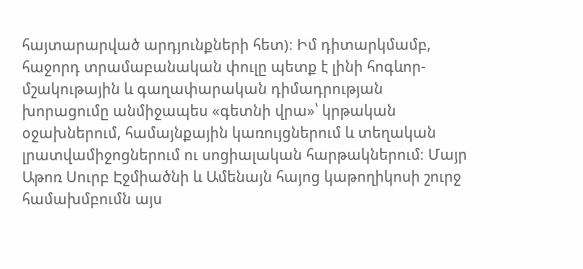հայտարարված արդյունքների հետ)։ Իմ դիտարկմամբ, հաջորդ տրամաբանական փուլը պետք է լինի հոգևոր-մշակութային և գաղափարական դիմադրության խորացումը անմիջապես «գետնի վրա»՝ կրթական օջախներում, համայնքային կառույցներում և տեղական լրատվամիջոցներում ու սոցիալական հարթակներում։ Մայր Աթոռ Սուրբ Էջմիածնի և Ամենայն հայոց կաթողիկոսի շուրջ համախմբումն այս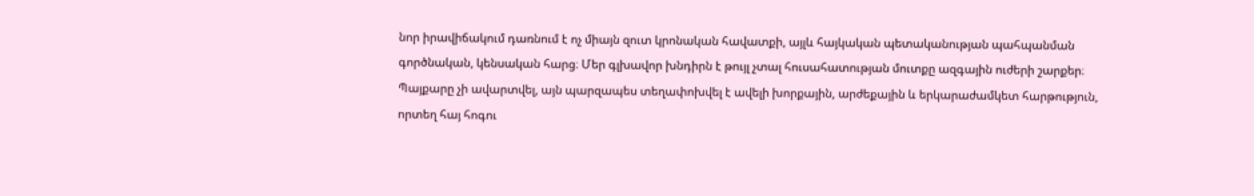նոր իրավիճակում դառնում է ոչ միայն զուտ կրոնական հավատքի, այլև հայկական պետականության պահպանման գործնական, կենսական հարց։ Մեր գլխավոր խնդիրն է թույլ չտալ հուսահատության մուտքը ազգային ուժերի շարքեր։ Պայքարը չի ավարտվել, այն պարզապես տեղափոխվել է ավելի խորքային, արժեքային և երկարաժամկետ հարթություն, որտեղ հայ հոգու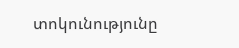տոկունությունը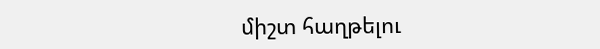միշտ հաղթելու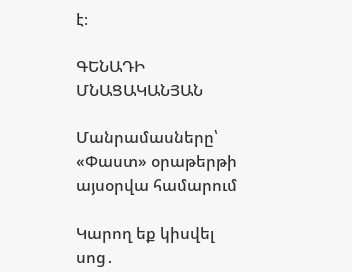է։

ԳԵՆԱԴԻ ՄՆԱՑԱԿԱՆՅԱՆ

Մանրամասները՝ «Փաստ» օրաթերթի այսօրվա համարում

Կարող եք կիսվել սոց․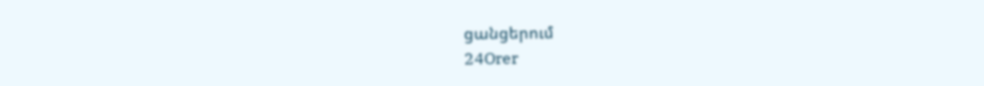ցանցերում
24Orer